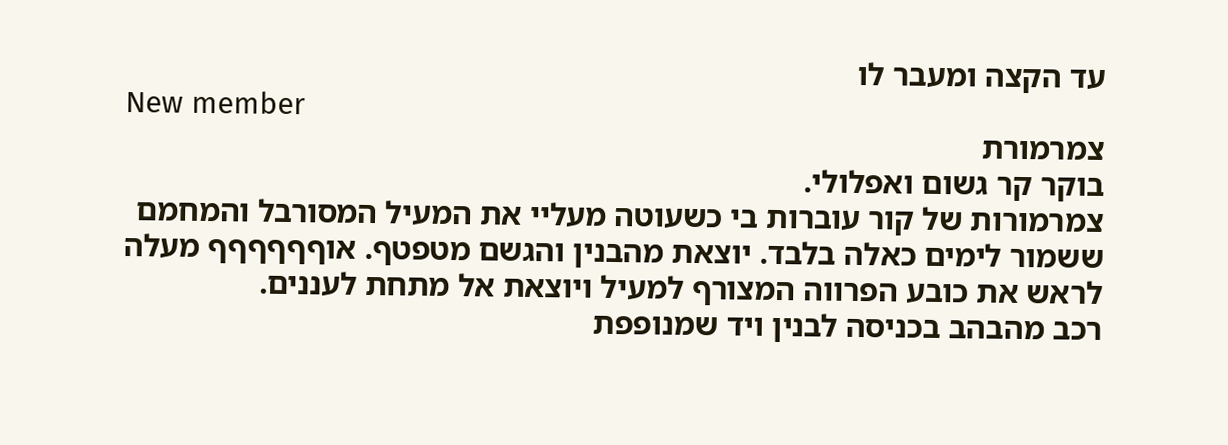עד הקצה ומעבר לו
New member
צמרמורת
בוקר קר גשום ואפלולי.
צמרמורות של קור עוברות בי כשעוטה מעליי את המעיל המסורבל והמחמם ששמור לימים כאלה בלבד. יוצאת מהבנין והגשם מטפטף. אוףףףףףף מעלה לראש את כובע הפרווה המצורף למעיל ויוצאת אל מתחת לעננים.
רכב מהבהב בכניסה לבנין ויד שמנופפת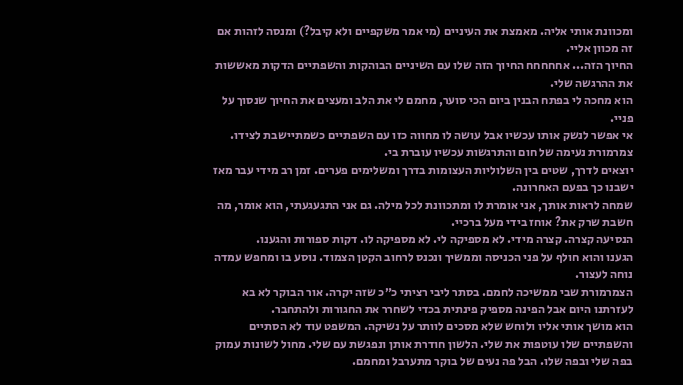ומכוונת אותי אליה. מאמצת את העיניים (מי אמר משקפיים ולא קיבל?) ומנסה לזהות אם זה מכוון אליי.
החיוך הזה... אחחחחח החיוך הזה שלו עם השיניים הבוהקות והשפתיים הדקות מאששות את ההרגשה שלי.
הוא מחכה לי בפתח הבנין ביום הכי סוער, מחמם לי את הלב ומעצים את החיוך שנסוך על פניי.
אי אפשר לנשק אותו עכשיו אבל עושה לו מחווה כזו עם השפתיים כשמתיישבת לצידו.
צמרמורת נעימה של חום והתרגשות עכשיו עוברת בי.
יוצאים לדרך, שטים בין השלוליות העצומות בדרך ומשלימים פערים. זמן רב מידי עבר מאז ישבנו כך בפעם האחרונה.
שמחה לראות אותך, אני אומרת לו ומתכוונת לכל מילה. גם אני התגעגעתי, הוא אומר, מה חשבת שרק את? אוחז בידי מעל ברכיי.
הנסיעה קצרה. קצרה מידי. לא מספיקה לי. לא מספיקה לו. דקות ספורות והגענו.
הגענו והוא חולף על פני הכניסה וממשיך ונכנס לרחוב הקטן הצמוד. נוסע בו ומחפש עמדה נוחה לעצור.
הצמרמורת שבי ממשיכה לחמם. בסתר ליבי רציתי כ״כ שזה יקרה. אור הבוקר לא בא לעזרתנו היום אבל הפינה מספיק פינתית בכדי לשחרר את החגורות ולהתחבר.
הוא מושך אותי אליו ולוחש שלא מסכים לוותר על נשיקה. המשפט עוד לא הסתיים והשפתיים שלו עוטפות את שלי. הלשון חודרת אותן ונפגשת עם שלי. מחול לשונות עמוק בפה שלי ובפה שלו. הבל פה נעים של בוקר מתערבל ומחמם.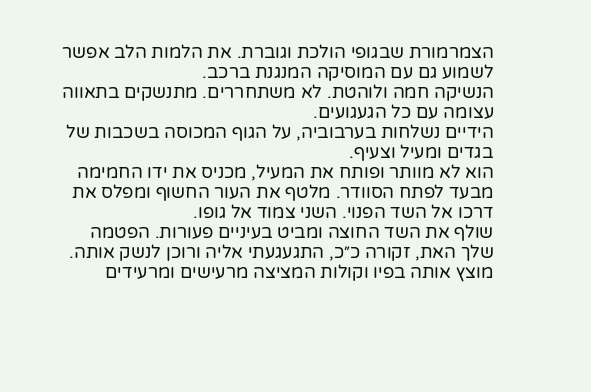הצמרמורת שבגופי הולכת וגוברת. את הלמות הלב אפשר לשמוע גם עם המוסיקה המנגנת ברכב.
הנשיקה חמה ולוהטת. לא משתחררים. מתנשקים בתאווה עצומה עם כל הגעגועים.
הידיים נשלחות בערבוביה, על הגוף המכוסה בשכבות של בגדים ומעיל וצעיף.
הוא לא מוותר ופותח את המעיל, מכניס את ידו החמימה מבעד לפתח הסוודר. מלטף את העור החשוף ומפלס את דרכו אל השד הפנוי. השני צמוד אל גופו.
שולף את השד החוצה ומביט בעיניים פעורות. הפטמה שלך האת, זקורה כ״כ, התגעגעתי אליה ורוכן לנשק אותה. מוצץ אותה בפיו וקולות המציצה מרעישים ומרעידים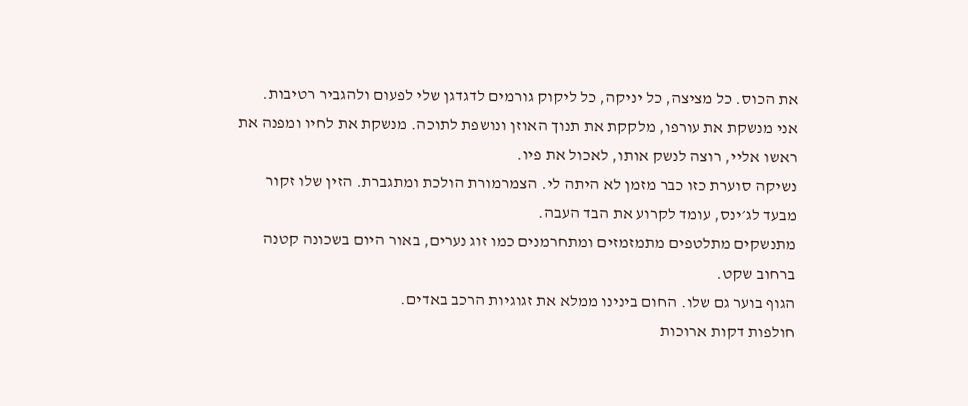את הכוס. כל מציצה, כל יניקה, כל ליקוק גורמים לדגדגן שלי לפעום ולהגביר רטיבות.
אני מנשקת את עורפו, מלקקת את תנוך האוזן ונושפת לתוכה. מנשקת את לחיו ומפנה את ראשו אליי, רוצה לנשק אותו, לאכול את פיו.
נשיקה סוערת כזו כבר מזמן לא היתה לי. הצמרמורת הולכת ומתגברת. הזין שלו זקור מבעד לג׳ינס, עומד לקרוע את הבד העבה.
מתנשקים מתלטפים מתמזמזים ומתחרמנים כמו זוג נערים, באור היום בשכונה קטנה ברחוב שקט.
הגוף בוער גם שלו. החום בינינו ממלא את זגוגיות הרכב באדים.
חולפות דקות ארוכות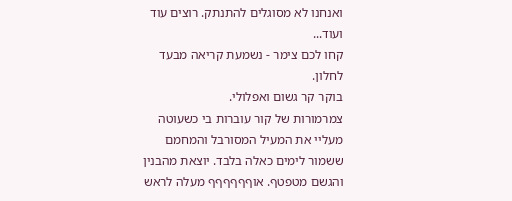ואנחנו לא מסוגלים להתנתק. רוצים עוד ועוד...
קחו לכם צימר - נשמעת קריאה מבעד לחלון.
בוקר קר גשום ואפלולי.
צמרמורות של קור עוברות בי כשעוטה מעליי את המעיל המסורבל והמחמם ששמור לימים כאלה בלבד. יוצאת מהבנין והגשם מטפטף. אוףףףףףף מעלה לראש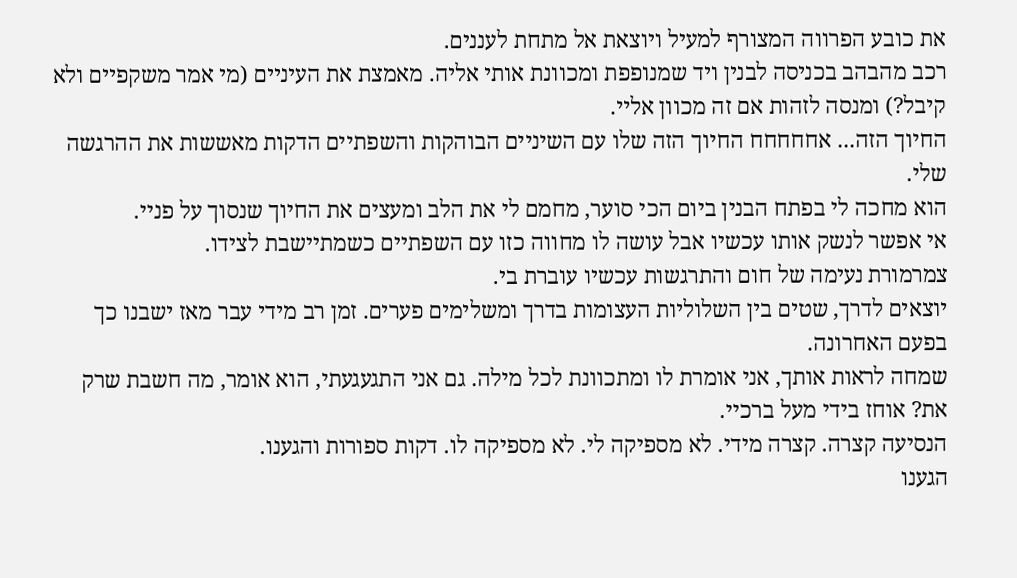את כובע הפרווה המצורף למעיל ויוצאת אל מתחת לעננים.
רכב מהבהב בכניסה לבנין ויד שמנופפת ומכוונת אותי אליה. מאמצת את העיניים (מי אמר משקפיים ולא קיבל?) ומנסה לזהות אם זה מכוון אליי.
החיוך הזה... אחחחחח החיוך הזה שלו עם השיניים הבוהקות והשפתיים הדקות מאששות את ההרגשה שלי.
הוא מחכה לי בפתח הבנין ביום הכי סוער, מחמם לי את הלב ומעצים את החיוך שנסוך על פניי.
אי אפשר לנשק אותו עכשיו אבל עושה לו מחווה כזו עם השפתיים כשמתיישבת לצידו.
צמרמורת נעימה של חום והתרגשות עכשיו עוברת בי.
יוצאים לדרך, שטים בין השלוליות העצומות בדרך ומשלימים פערים. זמן רב מידי עבר מאז ישבנו כך בפעם האחרונה.
שמחה לראות אותך, אני אומרת לו ומתכוונת לכל מילה. גם אני התגעגעתי, הוא אומר, מה חשבת שרק את? אוחז בידי מעל ברכיי.
הנסיעה קצרה. קצרה מידי. לא מספיקה לי. לא מספיקה לו. דקות ספורות והגענו.
הגענו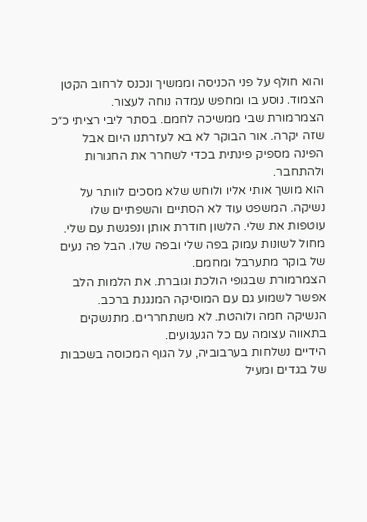והוא חולף על פני הכניסה וממשיך ונכנס לרחוב הקטן הצמוד. נוסע בו ומחפש עמדה נוחה לעצור.
הצמרמורת שבי ממשיכה לחמם. בסתר ליבי רציתי כ״כ שזה יקרה. אור הבוקר לא בא לעזרתנו היום אבל הפינה מספיק פינתית בכדי לשחרר את החגורות ולהתחבר.
הוא מושך אותי אליו ולוחש שלא מסכים לוותר על נשיקה. המשפט עוד לא הסתיים והשפתיים שלו עוטפות את שלי. הלשון חודרת אותן ונפגשת עם שלי. מחול לשונות עמוק בפה שלי ובפה שלו. הבל פה נעים של בוקר מתערבל ומחמם.
הצמרמורת שבגופי הולכת וגוברת. את הלמות הלב אפשר לשמוע גם עם המוסיקה המנגנת ברכב.
הנשיקה חמה ולוהטת. לא משתחררים. מתנשקים בתאווה עצומה עם כל הגעגועים.
הידיים נשלחות בערבוביה, על הגוף המכוסה בשכבות של בגדים ומעיל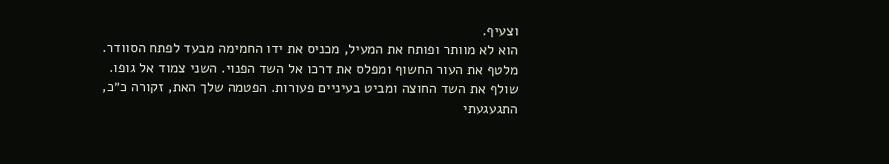וצעיף.
הוא לא מוותר ופותח את המעיל, מכניס את ידו החמימה מבעד לפתח הסוודר. מלטף את העור החשוף ומפלס את דרכו אל השד הפנוי. השני צמוד אל גופו.
שולף את השד החוצה ומביט בעיניים פעורות. הפטמה שלך האת, זקורה כ״כ, התגעגעתי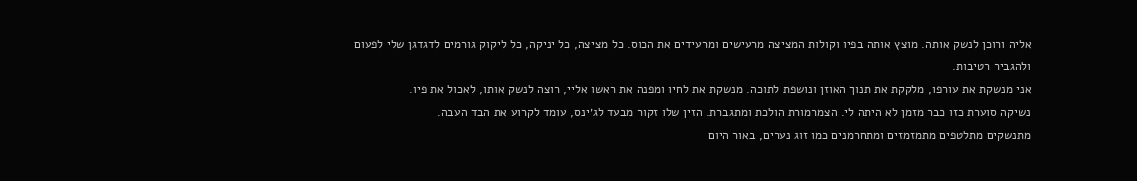אליה ורוכן לנשק אותה. מוצץ אותה בפיו וקולות המציצה מרעישים ומרעידים את הכוס. כל מציצה, כל יניקה, כל ליקוק גורמים לדגדגן שלי לפעום ולהגביר רטיבות.
אני מנשקת את עורפו, מלקקת את תנוך האוזן ונושפת לתוכה. מנשקת את לחיו ומפנה את ראשו אליי, רוצה לנשק אותו, לאכול את פיו.
נשיקה סוערת כזו כבר מזמן לא היתה לי. הצמרמורת הולכת ומתגברת. הזין שלו זקור מבעד לג׳ינס, עומד לקרוע את הבד העבה.
מתנשקים מתלטפים מתמזמזים ומתחרמנים כמו זוג נערים, באור היום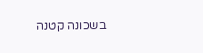בשכונה קטנה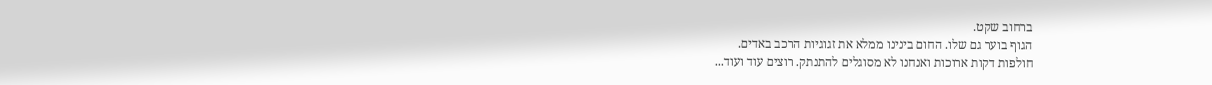ברחוב שקט.
הגוף בוער גם שלו. החום בינינו ממלא את זגוגיות הרכב באדים.
חולפות דקות ארוכות ואנחנו לא מסוגלים להתנתק. רוצים עוד ועוד...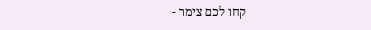קחו לכם צימר -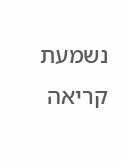נשמעת קריאה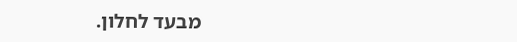מבעד לחלון.